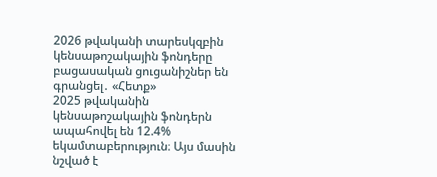2026 թվականի տարեսկզբին կենսաթոշակային ֆոնդերը բացասական ցուցանիշներ են գրանցել․ «Հետք»
2025 թվականին կենսաթոշակային ֆոնդերն ապահովել են 12.4% եկամտաբերություն։ Այս մասին նշված է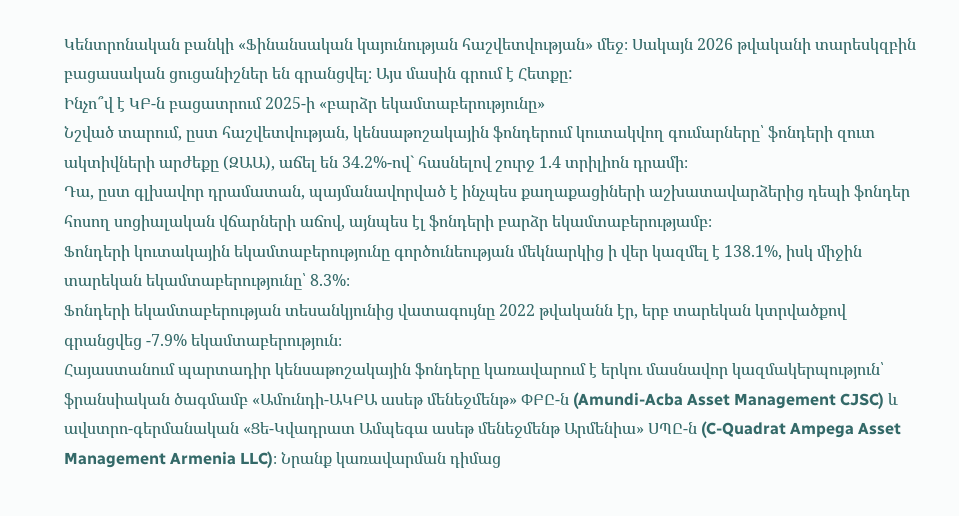Կենտրոնական բանկի «Ֆինանսական կայունության հաշվետվության» մեջ։ Սակայն 2026 թվականի տարեսկզբին բացասական ցուցանիշներ են գրանցվել։ Այս մասին գրում է Հետքը:
Ինչո՞վ է ԿԲ-ն բացատրում 2025-ի «բարձր եկամտաբերությունը»
Նշված տարում, ըստ հաշվետվության, կենսաթոշակային ֆոնդերում կուտակվող գումարները՝ ֆոնդերի զուտ ակտիվների արժեքը (ԶԱԱ), աճել են 34.2%-ով` հասնելով շուրջ 1.4 տրիլիոն դրամի։
Դա, ըստ գլխավոր դրամատան, պայմանավորված է ինչպես քաղաքացիների աշխատավարձերից դեպի ֆոնդեր հոսող սոցիալական վճարների աճով, այնպես էլ ֆոնդերի բարձր եկամտաբերությամբ։
Ֆոնդերի կուտակային եկամտաբերությունը գործունեության մեկնարկից ի վեր կազմել է 138.1%, իսկ միջին տարեկան եկամտաբերությունը՝ 8.3%։
Ֆոնդերի եկամտաբերության տեսանկյունից վատագույնը 2022 թվականն էր, երբ տարեկան կտրվածքով գրանցվեց -7.9% եկամտաբերություն։
Հայաստանում պարտադիր կենսաթոշակային ֆոնդերը կառավարում է երկու մասնավոր կազմակերպություն՝ ֆրանսիական ծագմամբ «Ամունդի-ԱԿԲԱ ասեթ մենեջմենթ» ՓԲԸ-ն (Amundi-Acba Asset Management CJSC) և ավստրո-գերմանական «Ցե-Կվադրատ Ամպեգա ասեթ մենեջմենթ Արմենիա» ՍՊԸ-ն (C-Quadrat Ampega Asset Management Armenia LLC)։ Նրանք կառավարման դիմաց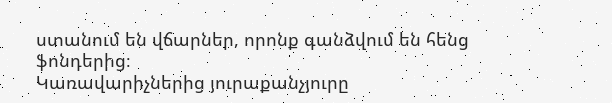ստանում են վճարներ, որոնք գանձվում են հենց ֆոնդերից։
Կառավարիչներից յուրաքանչյուրը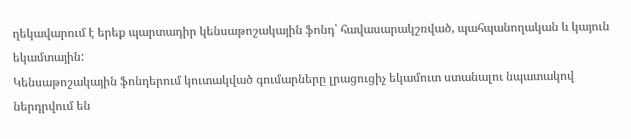ղեկավարում է երեք պարտադիր կենսաթոշակային ֆոնդ՝ հավասարակշռված, պահպանողական և կայուն եկամտային:
Կենսաթոշակային ֆոնդերում կուտակված գումարները լրացուցիչ եկամուտ ստանալու նպատակով ներդրվում են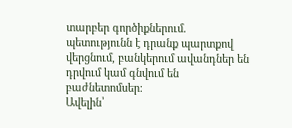տարբեր գործիքներում. պետությունն է դրանք պարտքով վերցնում, բանկերում ավանդներ են դրվում կամ գնվում են բաժնետոմսեր։
Ավելին՝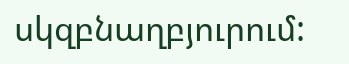սկզբնաղբյուրում: